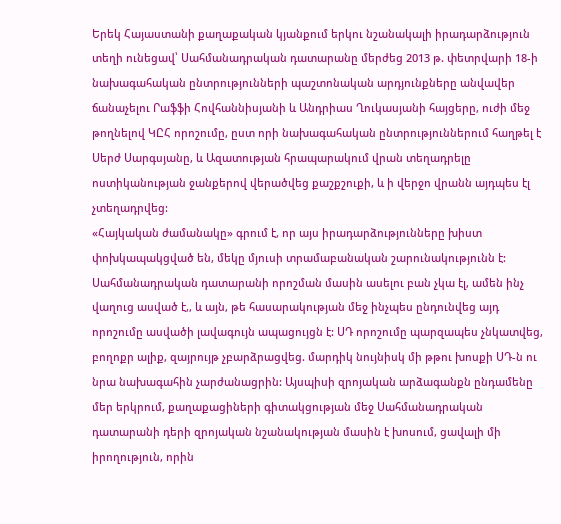Երեկ Հայաստանի քաղաքական կյանքում երկու նշանակալի իրադարձություն տեղի ունեցավ՝ Սահմանադրական դատարանը մերժեց 2013 թ. փետրվարի 18-ի նախագահական ընտրությունների պաշտոնական արդյունքները անվավեր ճանաչելու Րաֆֆի Հովհաննիսյանի և Անդրիաս Ղուկասյանի հայցերը, ուժի մեջ թողնելով ԿԸՀ որոշումը, ըստ որի նախագահական ընտրություններում հաղթել է Սերժ Սարգսյանը, և Ազատության հրապարակում վրան տեղադրելը ոստիկանության ջանքերով վերածվեց քաշքշուքի, և ի վերջո վրանն այդպես էլ չտեղադրվեց:
«Հայկական ժամանակը» գրում է, որ այս իրադարձությունները խիստ փոխկապակցված են, մեկը մյուսի տրամաբանական շարունակությունն է: Սահմանադրական դատարանի որոշման մասին ասելու բան չկա էլ, ամեն ինչ վաղուց ասված է,, և այն, թե հասարակության մեջ ինչպես ընդունվեց այդ որոշումը ասվածի լավագույն ապացույցն է: ՍԴ որոշումը պարզապես չնկատվեց, բողոքր ալիք, զայրույթ չբարձրացվեց. մարդիկ նույնիսկ մի թթու խոսքի ՍԴ-ն ու նրա նախագահին չարժանացրին: Այսպիսի զրոյական արձագանքն ընդամենը մեր երկրում, քաղաքացիների գիտակցության մեջ Սահմանադրական դատարանի դերի զրոյական նշանակության մասին է խոսում, ցավալի մի իրողություն, որին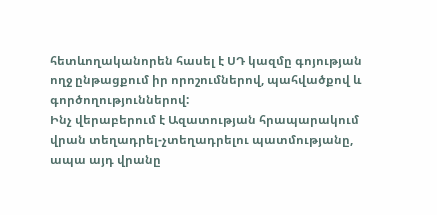հետևողականորեն հասել է ՍԴ կազմը գոյության ողջ ընթացքում իր որոշումներով, պահվածքով և գործողություններով:
Ինչ վերաբերում է Ազատության հրապարակում վրան տեղադրել-չտեղադրելու պատմությանը, ապա այդ վրանը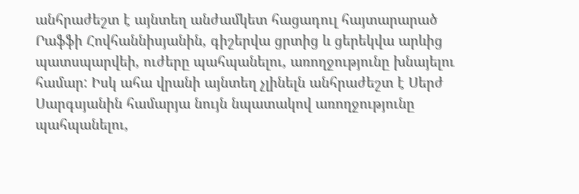անհրաժեշտ է այնտեղ անժամկետ հացադուլ հայտարարած Րաֆֆի Հովհաննիսյանին, գիշերվա ցրտից և ցերեկվա արևից պատսպարվեի, ուժերը պահպանելու, առողջությունը խնայելու համար: Իսկ ահա վրանի այնտեղ չլինելն անհրաժեշտ է Սերժ Սարգսյանին համարյա նույն նպատակով առողջությունը պահպանելու,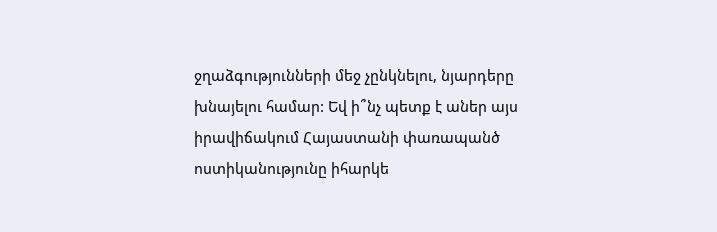ջղաձգությունների մեջ չընկնելու, նյարդերը խնայելու համար: Եվ ի՞նչ պետք է աներ այս իրավիճակում Հայաստանի փառապանծ ոստիկանությունը իհարկե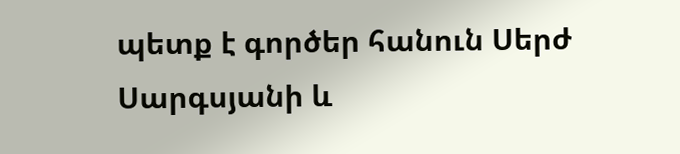պետք է գործեր հանուն Սերժ Սարգսյանի և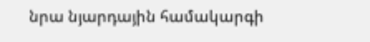նրա նյարդային համակարգի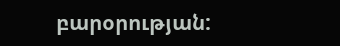բարօրության: